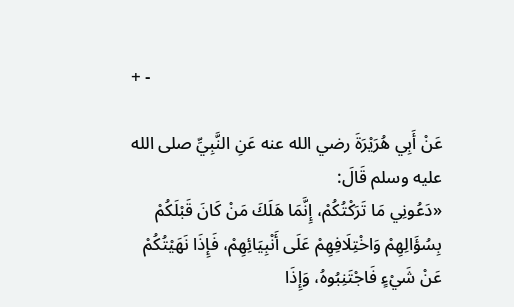+ -

عَنْ أَبِي هُرَيْرَةَ رضي الله عنه عَنِ النَّبِيِّ صلى الله عليه وسلم قَالَ:
«دَعُونِي مَا تَرَكْتُكُمْ، إِنَّمَا هَلَكَ مَنْ كَانَ قَبْلَكُمْ بِسُؤَالِهِمْ وَاخْتِلَافِهِمْ عَلَى أَنْبِيَائِهِمْ، فَإِذَا نَهَيْتُكُمْ عَنْ شَيْءٍ فَاجْتَنِبُوهُ، وَإِذَا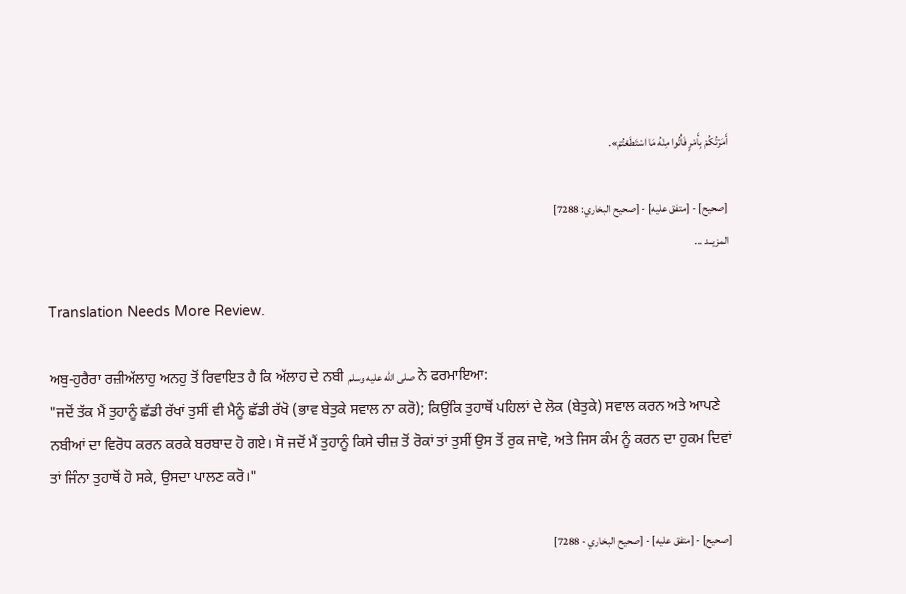أَمَرْتُكُمْ بِأَمْرٍ فَأْتُوا مِنْهُ مَا اسْتَطَعْتُمْ».

[صحيح] - [متفق عليه] - [صحيح البخاري: 7288]
المزيــد ...

Translation Needs More Review.

ਅਬੁ-ਹੁਰੈਰਾ ਰਜ਼ੀਅੱਲਾਹੁ ਅਨਹੁ ਤੋਂ ਰਿਵਾਇਤ ਹੈ ਕਿ ਅੱਲਾਹ ਦੇ ਨਬੀ صلى الله عليه وسلم ਨੇ ਫਰਮਾਇਆ:
"ਜਦੋਂ ਤੱਕ ਮੈਂ ਤੁਹਾਨੂੰ ਛੱਡੀ ਰੱਖਾਂ ਤੁਸੀਂ ਵੀ ਮੈਨੂੰ ਛੱਡੀ ਰੱਖੋ (ਭਾਵ ਬੇਤੁਕੇ ਸਵਾਲ ਨਾ ਕਰੋ); ਕਿਉਂਕਿ ਤੁਹਾਥੋਂ ਪਹਿਲਾਂ ਦੇ ਲੋਕ (ਬੇਤੁਕੇ) ਸਵਾਲ ਕਰਨ ਅਤੇ ਆਪਣੇ ਨਬੀਆਂ ਦਾ ਵਿਰੋਧ ਕਰਨ ਕਰਕੇ ਬਰਬਾਦ ਹੋ ਗਏ। ਸੋ ਜਦੋਂ ਮੈਂ ਤੁਹਾਨੂੰ ਕਿਸੇ ਚੀਜ਼ ਤੋਂ ਰੋਕਾਂ ਤਾਂ ਤੁਸੀਂ ਉਸ ਤੋਂ ਰੁਕ ਜਾਵੋ, ਅਤੇ ਜਿਸ ਕੰਮ ਨੂੰ ਕਰਨ ਦਾ ਹੁਕਮ ਦਿਵਾਂ ਤਾਂ ਜਿੰਨਾ ਤੁਹਾਥੋਂ ਹੋ ਸਕੇ, ਉਸਦਾ ਪਾਲਣ ਕਰੋ।"

[صحيح] - [متفق عليه] - [صحيح البخاري - 7288]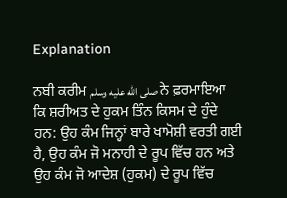Explanation

ਨਬੀ ਕਰੀਮ صلى الله عليه وسلم ਨੇ ਫ਼ਰਮਾਇਆ ਕਿ ਸ਼ਰੀਅਤ ਦੇ ਹੁਕਮ ਤਿੰਨ ਕਿਸਮ ਦੇ ਹੁੰਦੇ ਹਨ: ਉਹ ਕੰਮ ਜਿਨ੍ਹਾਂ ਬਾਰੇ ਖਾਮੋਸ਼ੀ ਵਰਤੀ ਗਈ ਹੈ, ਉਹ ਕੰਮ ਜੋ ਮਨਾਹੀ ਦੇ ਰੂਪ ਵਿੱਚ ਹਨ ਅਤੇ ਉਹ ਕੰਮ ਜੋ ਆਦੇਸ਼ (ਹੁਕਮ) ਦੇ ਰੂਪ ਵਿੱਚ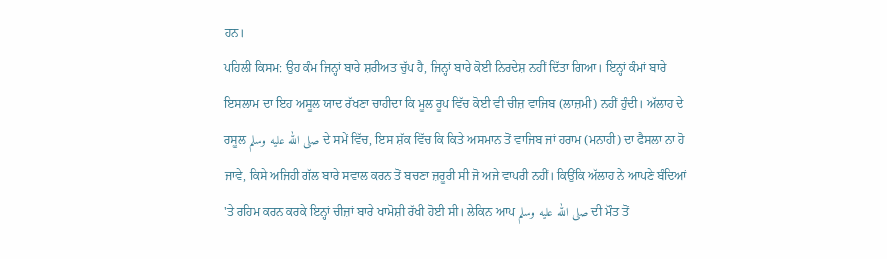ਹਨ।
ਪਹਿਲੀ ਕਿਸਮ: ਉਹ ਕੰਮ ਜਿਨ੍ਹਾਂ ਬਾਰੇ ਸ਼ਰੀਅਤ ਚੁੱਪ ਹੈ, ਜਿਨ੍ਹਾਂ ਬਾਰੇ ਕੋਈ ਨਿਰਦੇਸ਼ ਨਹੀਂ ਦਿੱਤਾ ਗਿਆ। ਇਨ੍ਹਾਂ ਕੰਮਾਂ ਬਾਰੇ ਇਸਲਾਮ ਦਾ ਇਹ ਅਸੂਲ ਯਾਦ ਰੱਖਣਾ ਚਾਹੀਦਾ ਕਿ ਮੂਲ ਰੂਪ ਵਿੱਚ ਕੋਈ ਵੀ ਚੀਜ਼ ਵਾਜਿਬ (ਲਾਜ਼ਮੀ) ਨਹੀਂ ਹੁੰਦੀ। ਅੱਲਾਹ ਦੇ ਰਸੂਲ صلى الله عليه وسلم ਦੇ ਸਮੇਂ ਵਿੱਚ, ਇਸ ਸ਼ੱਕ ਵਿੱਚ ਕਿ ਕਿਤੇ ਅਸਮਾਨ ਤੋਂ ਵਾਜਿਬ ਜਾਂ ਹਰਾਮ (ਮਨਾਹੀ) ਦਾ ਫੈਸਲਾ ਨਾ ਹੋ ਜਾਵੇ, ਕਿਸੇ ਅਜਿਹੀ ਗੱਲ ਬਾਰੇ ਸਵਾਲ ਕਰਨ ਤੋਂ ਬਚਣਾ ਜ਼ਰੂਰੀ ਸੀ ਜੋ ਅਜੇ ਵਾਪਰੀ ਨਹੀਂ। ਕਿਉਂਕਿ ਅੱਲਾਹ ਨੇ ਆਪਣੇ ਬੰਦਿਆਂ 'ਤੇ ਰਹਿਮ ਕਰਨ ਕਰਕੇ ਇਨ੍ਹਾਂ ਚੀਜ਼ਾਂ ਬਾਰੇ ਖਾਮੋਸ਼ੀ ਰੱਖੀ ਹੋਈ ਸੀ। ਲੇਕਿਨ ਆਪ صلى الله عليه وسلم ਦੀ ਮੌਤ ਤੋਂ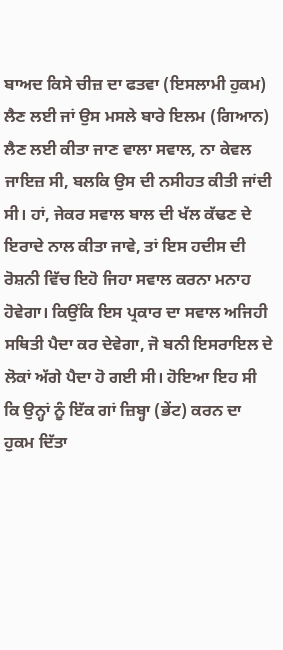ਬਾਅਦ ਕਿਸੇ ਚੀਜ਼ ਦਾ ਫਤਵਾ (ਇਸਲਾਮੀ ਹੁਕਮ) ਲੈਣ ਲਈ ਜਾਂ ਉਸ ਮਸਲੇ ਬਾਰੇ ਇਲਮ (ਗਿਆਨ) ਲੈਣ ਲਈ ਕੀਤਾ ਜਾਣ ਵਾਲਾ ਸਵਾਲ, ਨਾ ਕੇਵਲ ਜਾਇਜ਼ ਸੀ, ਬਲਕਿ ਉਸ ਦੀ ਨਸੀਹਤ ਕੀਤੀ ਜਾਂਦੀ ਸੀ। ਹਾਂ, ਜੇਕਰ ਸਵਾਲ ਬਾਲ ਦੀ ਖੱਲ ਕੱਢਣ ਦੇ ਇਰਾਦੇ ਨਾਲ ਕੀਤਾ ਜਾਵੇ, ਤਾਂ ਇਸ ਹਦੀਸ ਦੀ ਰੋਸ਼ਨੀ ਵਿੱਚ ਇਹੋ ਜਿਹਾ ਸਵਾਲ ਕਰਨਾ ਮਨਾਹ ਹੋਵੇਗਾ। ਕਿਉਂਕਿ ਇਸ ਪ੍ਰਕਾਰ ਦਾ ਸਵਾਲ ਅਜਿਹੀ ਸਥਿਤੀ ਪੈਦਾ ਕਰ ਦੇਵੇਗਾ, ਜੋ ਬਨੀ ਇਸਰਾਇਲ ਦੇ ਲੋਕਾਂ ਅੱਗੇ ਪੈਦਾ ਹੋ ਗਈ ਸੀ। ਹੋਇਆ ਇਹ ਸੀ ਕਿ ਉਨ੍ਹਾਂ ਨੂੰ ਇੱਕ ਗਾਂ ਜ਼ਿਬ੍ਹਾ (ਭੇਂਟ) ਕਰਨ ਦਾ ਹੁਕਮ ਦਿੱਤਾ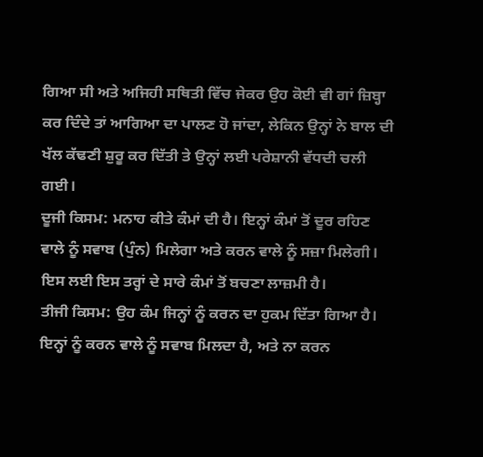ਗਿਆ ਸੀ ਅਤੇ ਅਜਿਹੀ ਸਥਿਤੀ ਵਿੱਚ ਜੇਕਰ ਉਹ ਕੋਈ ਵੀ ਗਾਂ ਜ਼ਿਬ੍ਹਾ ਕਰ ਦਿੰਦੇ ਤਾਂ ਆਗਿਆ ਦਾ ਪਾਲਣ ਹੋ ਜਾਂਦਾ, ਲੇਕਿਨ ਉਨ੍ਹਾਂ ਨੇ ਬਾਲ ਦੀ ਖੱਲ ਕੱਢਣੀ ਸ਼ੁਰੂ ਕਰ ਦਿੱਤੀ ਤੇ ਉਨ੍ਹਾਂ ਲਈ ਪਰੇਸ਼ਾਨੀ ਵੱਧਦੀ ਚਲੀ ਗਈ।
ਦੂਜੀ ਕਿਸਮ: ਮਨਾਹ ਕੀਤੇ ਕੰਮਾਂ ਦੀ ਹੈ। ਇਨ੍ਹਾਂ ਕੰਮਾਂ ਤੋਂ ਦੂਰ ਰਹਿਣ ਵਾਲੇ ਨੂੰ ਸਵਾਬ (ਪੁੰਨ) ਮਿਲੇਗਾ ਅਤੇ ਕਰਨ ਵਾਲੇ ਨੂੰ ਸਜ਼ਾ ਮਿਲੇਗੀ। ਇਸ ਲਈ ਇਸ ਤਰ੍ਹਾਂ ਦੇ ਸਾਰੇ ਕੰਮਾਂ ਤੋਂ ਬਚਣਾ ਲਾਜ਼ਮੀ ਹੈ।
ਤੀਜੀ ਕਿਸਮ: ਉਹ ਕੰਮ ਜਿਨ੍ਹਾਂ ਨੂੰ ਕਰਨ ਦਾ ਹੁਕਮ ਦਿੱਤਾ ਗਿਆ ਹੈ। ਇਨ੍ਹਾਂ ਨੂੰ ਕਰਨ ਵਾਲੇ ਨੂੰ ਸਵਾਬ ਮਿਲਦਾ ਹੈ, ਅਤੇ ਨਾ ਕਰਨ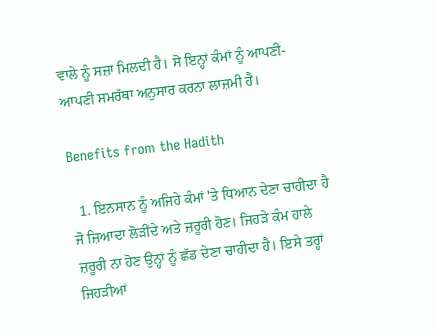ਵਾਲੇ ਨੂੰ ਸਜ਼ਾ ਮਿਲਦੀ ਹੈ। ਸੋ ਇਨ੍ਹਾਂ ਕੰਮਾਂ ਨੂੰ ਆਪਣੀ-ਆਪਣੀ ਸਮਰੱਥਾ ਅਨੁਸਾਰ ਕਰਨਾ ਲਾਜ਼ਮੀ ਹੈ।

Benefits from the Hadith

  1. ਇਨਸਾਨ ਨੂੰ ਅਜਿਹੇ ਕੰਮਾਂ 'ਤੇ ਧਿਆਨ ਦੇਣਾ ਚਾਹੀਦਾ ਹੈ ਜੋ ਜ਼ਿਆਦਾ ਲੋੜੀਂਦੇ ਅਤੇ ਜ਼ਰੂਰੀ ਹੋਣ। ਜਿਹੜੇ ਕੰਮ ਹਾਲੇ ਜ਼ਰੂਰੀ ਨਾ ਹੋਣ ਉਨ੍ਹਾਂ ਨੂੰ ਛੱਡ ਦੇਣਾ ਚਾਹੀਦਾ ਹੈ। ਇਸੇ ਤਰ੍ਹਾਂ ਜਿਹੜੀਆਂ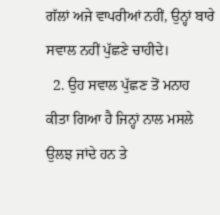ਗੱਲਾਂ ਅਜੇ ਵਾਪਰੀਆਂ ਨਹੀਂ, ਉਨ੍ਹਾਂ ਬਾਰੇ ਸਵਾਲ ਨਹੀਂ ਪੁੱਛਣੇ ਚਾਹੀਦੇ।
  2. ਉਹ ਸਵਾਲ ਪੁੱਛਣ ਤੋਂ ਮਨਾਹ ਕੀਤਾ ਗਿਆ ਹੈ ਜਿਨ੍ਹਾਂ ਨਾਲ ਮਸਲੇ ਉਲਝ ਜਾਂਦੇ ਹਨ ਤੇ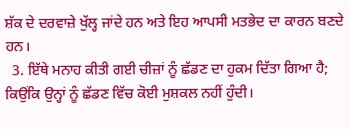ਸ਼ੱਕ ਦੇ ਦਰਵਾਜ਼ੇ ਖੁੱਲ੍ਹ ਜਾਂਦੇ ਹਨ ਅਤੇ ਇਹ ਆਪਸੀ ਮਤਭੇਦ ਦਾ ਕਾਰਨ ਬਣਦੇ ਹਨ।
  3. ਇੱਥੇ ਮਨਾਹ ਕੀਤੀ ਗਈ ਚੀਜ਼ਾਂ ਨੂੰ ਛੱਡਣ ਦਾ ਹੁਕਮ ਦਿੱਤਾ ਗਿਆ ਹੈ; ਕਿਉਂਕਿ ਉਨ੍ਹਾਂ ਨੂੰ ਛੱਡਣ ਵਿੱਚ ਕੋਈ ਮੁਸ਼ਕਲ ਨਹੀਂ ਹੁੰਦੀ।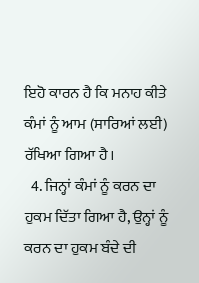ਇਹੋ ਕਾਰਨ ਹੈ ਕਿ ਮਨਾਹ ਕੀਤੇ ਕੰਮਾਂ ਨੂੰ ਆਮ (ਸਾਰਿਆਂ ਲਈ) ਰੱਖਿਆ ਗਿਆ ਹੈ।
  4. ਜਿਨ੍ਹਾਂ ਕੰਮਾਂ ਨੂੰ ਕਰਨ ਦਾ ਹੁਕਮ ਦਿੱਤਾ ਗਿਆ ਹੈ, ਉਨ੍ਹਾਂ ਨੂੰ ਕਰਨ ਦਾ ਹੁਕਮ ਬੰਦੇ ਦੀ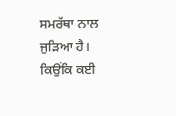ਸਮਰੱਥਾ ਨਾਲ ਜੁੜਿਆ ਹੈ। ਕਿਉਂਕਿ ਕਈ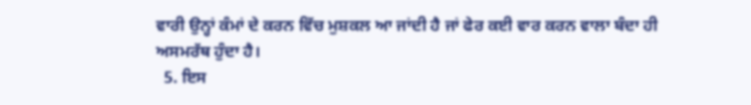ਵਾਰੀ ਉਨ੍ਹਾਂ ਕੰਮਾਂ ਦੇ ਕਰਨ ਵਿੱਚ ਮੁਸ਼ਕਲ ਆ ਜਾਂਦੀ ਹੈ ਜਾਂ ਫੇਰ ਕਈ ਵਾਰ ਕਰਨ ਵਾਲਾ ਬੰਦਾ ਹੀ ਅਸਮਰੱਥ ਹੁੰਦਾ ਹੈ।
  5. ਇਸ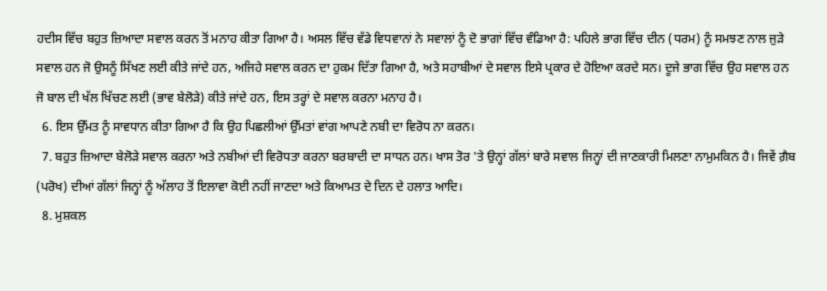ਹਦੀਸ ਵਿੱਚ ਬਹੁਤ ਜ਼ਿਆਦਾ ਸਵਾਲ ਕਰਨ ਤੋਂ ਮਨਾਹ ਕੀਤਾ ਗਿਆ ਹੈ। ਅਸਲ ਵਿੱਚ ਵੱਡੇ ਵਿਧਵਾਨਾਂ ਨੇ ਸਵਾਲਾਂ ਨੂੰ ਦੋ ਭਾਗਾਂ ਵਿੱਚ ਵੰਡਿਆ ਹੈ: ਪਹਿਲੇ ਭਾਗ ਵਿੱਚ ਦੀਨ (ਧਰਮ) ਨੂੰ ਸਮਝਣ ਨਾਲ ਜੁੜੇ ਸਵਾਲ ਹਨ ਜੋ ਉਸਨੂੰ ਸਿੱਖਣ ਲਈ ਕੀਤੇ ਜਾਂਦੇ ਹਨ, ਅਜਿਹੇ ਸਵਾਲ ਕਰਨ ਦਾ ਹੁਕਮ ਦਿੱਤਾ ਗਿਆ ਹੈ, ਅਤੇ ਸਹਾਬੀਆਂ ਦੇ ਸਵਾਲ ਇਸੇ ਪ੍ਰਕਾਰ ਦੇ ਹੋਇਆ ਕਰਦੇ ਸਨ। ਦੂਜੇ ਭਾਗ ਵਿੱਚ ਉਹ ਸਵਾਲ ਹਨ ਜੋ ਬਾਲ ਦੀ ਖੱਲ ਖਿੱਚਣ ਲਈ (ਭਾਵ ਬੇਲੋੜੇ) ਕੀਤੇ ਜਾਂਦੇ ਹਨ, ਇਸ ਤਰ੍ਹਾਂ ਦੇ ਸਵਾਲ ਕਰਨਾ ਮਨਾਹ ਹੈ।
  6. ਇਸ ਉੱਮਤ ਨੂੰ ਸਾਵਧਾਨ ਕੀਤਾ ਗਿਆ ਹੈ ਕਿ ਉਹ ਪਿਛਲੀਆਂ ਉੱਮਤਾਂ ਵਾਂਗ ਆਪਣੇ ਨਬੀ ਦਾ ਵਿਰੋਧ ਨਾ ਕਰਨ।
  7. ਬਹੁਤ ਜ਼ਿਆਦਾ ਬੇਲੋੜੇ ਸਵਾਲ ਕਰਨਾ ਅਤੇ ਨਬੀਆਂ ਦੀ ਵਿਰੋਧਤਾ ਕਰਨਾ ਬਰਬਾਦੀ ਦਾ ਸਾਧਨ ਹਨ। ਖਾਸ ਤੋਰ 'ਤੇ ਉਨ੍ਹਾਂ ਗੱਲਾਂ ਬਾਰੇ ਸਵਾਲ ਜਿਨ੍ਹਾਂ ਦੀ ਜਾਣਕਾਰੀ ਮਿਲਣਾ ਨਾਮੁਮਕਿਨ ਹੈ। ਜਿਵੇਂ ਗ਼ੈਬ (ਪਰੋਖ) ਦੀਆਂ ਗੱਲਾਂ ਜਿਨ੍ਹਾਂ ਨੂੰ ਅੱਲਾਹ ਤੋਂ ਇਲਾਵਾ ਕੋਈ ਨਹੀਂ ਜਾਣਦਾ ਅਤੇ ਕਿਆਮਤ ਦੇ ਦਿਨ ਦੇ ਹਲਾਤ ਆਦਿ।
  8. ਮੁਸ਼ਕਲ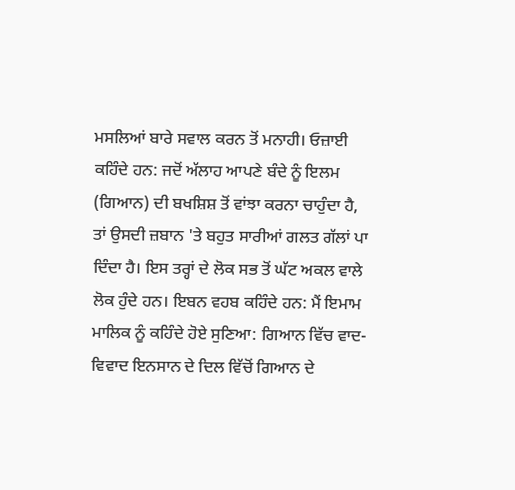ਮਸਲਿਆਂ ਬਾਰੇ ਸਵਾਲ ਕਰਨ ਤੋਂ ਮਨਾਹੀ। ਓਜ਼ਾਈ ਕਹਿੰਦੇ ਹਨ: ਜਦੋਂ ਅੱਲਾਹ ਆਪਣੇ ਬੰਦੇ ਨੂੰ ਇਲਮ (ਗਿਆਨ) ਦੀ ਬਖਸ਼ਿਸ਼ ਤੋਂ ਵਾਂਝਾ ਕਰਨਾ ਚਾਹੁੰਦਾ ਹੈ, ਤਾਂ ਉਸਦੀ ਜ਼ਬਾਨ 'ਤੇ ਬਹੁਤ ਸਾਰੀਆਂ ਗਲਤ ਗੱਲਾਂ ਪਾ ਦਿੰਦਾ ਹੈ। ਇਸ ਤਰ੍ਹਾਂ ਦੇ ਲੋਕ ਸਭ ਤੋਂ ਘੱਟ ਅਕਲ ਵਾਲੇ ਲੋਕ ਹੁੰਦੇ ਹਨ। ਇਬਨ ਵਹਬ ਕਹਿੰਦੇ ਹਨ: ਮੈਂ ਇਮਾਮ ਮਾਲਿਕ ਨੂੰ ਕਹਿੰਦੇ ਹੋਏ ਸੁਣਿਆ: ਗਿਆਨ ਵਿੱਚ ਵਾਦ-ਵਿਵਾਦ ਇਨਸਾਨ ਦੇ ਦਿਲ ਵਿੱਚੋਂ ਗਿਆਨ ਦੇ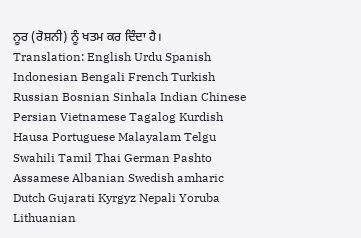ਨੂਰ (ਰੋਸ਼ਨੀ) ਨੂੰ ਖਤਮ ਕਰ ਦਿੰਦਾ ਹੈ।
Translation: English Urdu Spanish Indonesian Bengali French Turkish Russian Bosnian Sinhala Indian Chinese Persian Vietnamese Tagalog Kurdish Hausa Portuguese Malayalam Telgu Swahili Tamil Thai German Pashto Assamese Albanian Swedish amharic Dutch Gujarati Kyrgyz Nepali Yoruba Lithuanian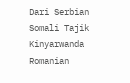Dari Serbian Somali Tajik Kinyarwanda Romanian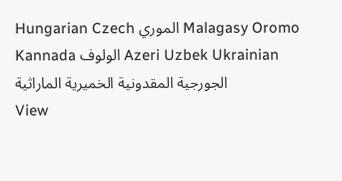Hungarian Czech الموري Malagasy Oromo Kannada الولوف Azeri Uzbek Ukrainian الجورجية المقدونية الخميرية الماراثية
View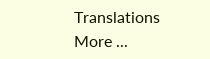Translations
More ...